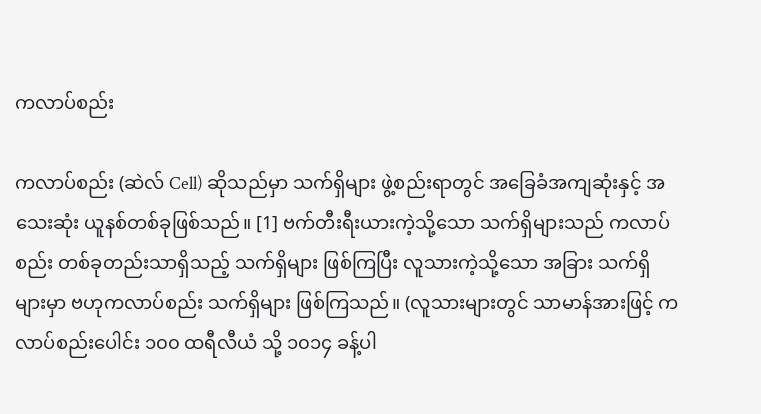ကလာပ်စည်း

ကလာပ်စည်း (ဆဲလ် Cell) ဆိုသည်မှာ သက်ရှိများ ဖွဲ့စည်းရာတွင် အခြေခံအကျဆုံးနှင့် အသေးဆုံး ယူနစ်တစ်ခုဖြစ်သည်။ [1] ဗက်တီးရီးယားကဲ့သို့သော သက်ရှိများသည် ကလာပ်စည်း တစ်ခုတည်းသာရှိသည့် သက်ရှိများ ဖြစ်ကြပြီး လူသားကဲ့သို့သော အခြား သက်ရှိများမှာ ဗဟုကလာပ်စည်း သက်ရှိများ ဖြစ်ကြသည်။ (လူသားများတွင် သာမာန်အားဖြင့် ကလာပ်စည်းပေါင်း ၁၀၀ ထရီလီယံ သို့ ၁၀၁၄ ခန့်ပါ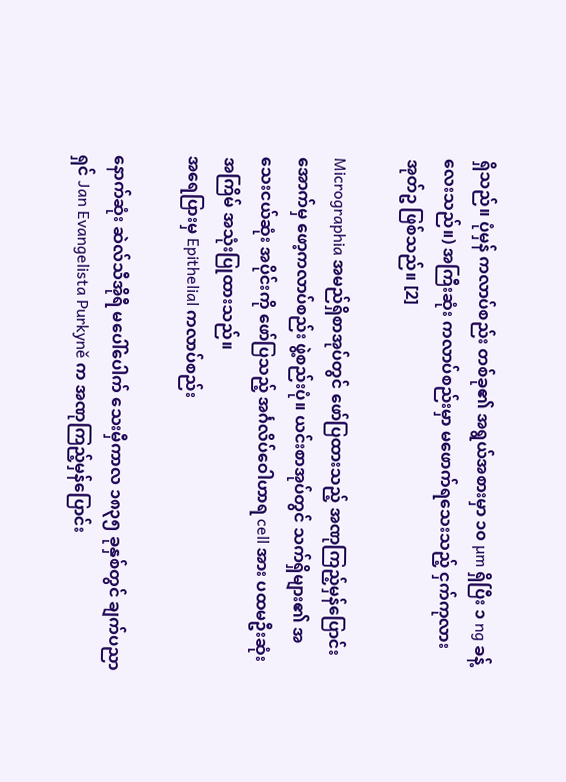ရှိသည်။ ပုံမှန် ကလာပ်စည်း တစ်ခု၏ အရွယ်အစားမှာ ၁၀ µm ရှိပြီး ၁ ng ခန့် လေးသည်။) အကြီးဆုံး ကလာပ်စည်းမှာ မဖောက်ရသေးသည့် ငှက်ကုလားအုတ်ဥ ဖြစ်သည်။ [2]

Micrographia အမည်ရှိစာအုပ်တွင် ဖော်ပြထားသည့် အဏုကြည့်မှန်ပြောင်း အောက်မှ ဖော့ကလာပ်စည်း ဖွဲ့စည်းပုံ။ ယင်းစာအုပ်တွင် သက်ရှိများ၏ အသေးငယ်ဆုံး အပိုင်းကို ဖော်ပြသည့် အင်္ဂလိပ်ဝေါဟာရ cell အား ပထမဦးဆုံး အကြိမ် အသုံးပြုထားသည်။
အရေပြားမှ Epithelial ကလာပ်စည်း

နောက်ဆုံး ဆဲလ်သီအိုရီ မပေါ်ပေါက် သေးမှီကာလ ၁၈၃၅ ခုနှစ်တွင် ချက်ပညာရှင် Jan Evangelista Purkyně က အဏုကြည့်မှန်ပြောင်း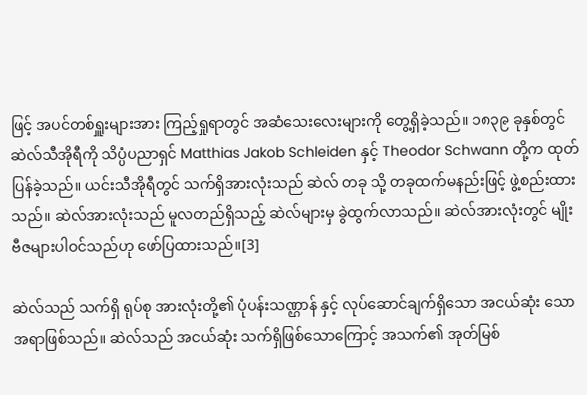ဖြင့် အပင်တစ်ရှူးများအား ကြည့်ရှုရာတွင် အဆံသေးလေးများကို တွေ့ရှိခဲ့သည်။ ၁၈၃၉ ခုနှစ်တွင် ဆဲလ်သီအိုရီကို သိပ္ပံပညာရှင် Matthias Jakob Schleiden နှင့် Theodor Schwann တို့က ထုတ်ပြန်ခဲ့သည်။ ယင်းသီအိုရီတွင် သက်ရှိအားလုံးသည် ဆဲလ် တခု သို့ တခုထက်မနည်းဖြင့် ဖွဲ့စည်းထားသည်။ ဆဲလ်အားလုံးသည် မူလတည်ရှိသည့် ဆဲလ်များမှ ခွဲထွက်လာသည်။ ဆဲလ်အားလုံးတွင် မျိုးဗီဇများပါဝင်သည်ဟု ဖော်ပြထားသည်။[3]

ဆဲလ်သည် သက်ရှိ ရုပ်စု အားလုံးတို့၏ ပုံပန်းသဏ္ဌာန် နှင့် လုပ်ဆောင်ချက်ရှိသော အငယ်ဆုံး သော အရာဖြစ်သည်။ ဆဲလ်သည် အငယ်ဆုံး သက်ရှိဖြစ်သောကြောင့် အသက်၏ အုတ်မြစ်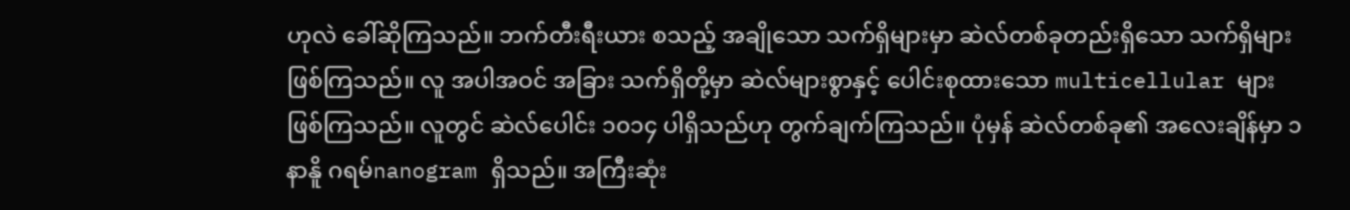ဟုလဲ ခေါ်ဆိုကြသည်။ ဘက်တီးရီးယား စသည့် အချိုသော သက်ရှိများမှာ ဆဲလ်တစ်ခုတည်းရှိသော သက်ရှိများ ဖြစ်ကြသည်။ လူ အပါအဝင် အခြား သက်ရှိတို့မှာ ဆဲလ်များစွာနှင့် ပေါင်းစုထားသော multicellular များဖြစ်ကြသည်။ လူတွင် ဆဲလ်ပေါင်း ၁၀၁၄ ပါရှိသည်ဟု တွက်ချက်ကြသည်။ ပုံမှန် ဆဲလ်တစ်ခု၏ အလေးချိန်မှာ ၁ နာနိူ ဂရမ်nanogram ရှိသည်။ အကြီးဆုံး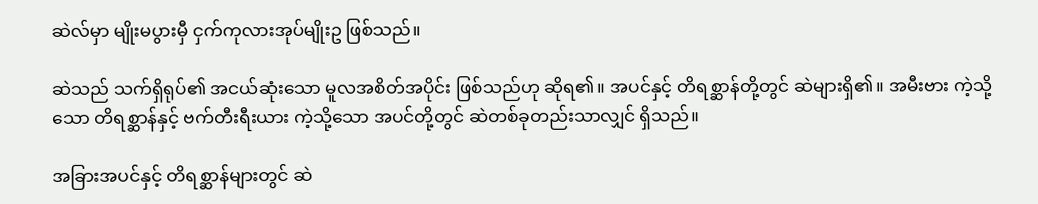ဆဲလ်မှာ မျိုးမပွားမှီ ငှက်ကုလားအုပ်မျိုးဥ ဖြစ်သည်။

ဆဲသည် သက်ရှိရုပ်၏ အငယ်ဆုံးသော မူလအစိတ်အပိုင်း ဖြစ်သည်ဟု ဆိုရ၏။ အပင်နှင့် တိရစ္ဆာန်တို့တွင် ဆဲများရှိ၏။ အမီးဗား ကဲ့သို့သော တိရစ္ဆာန်နှင့် ဗက်တီးရီးယား ကဲ့သို့သော အပင်တို့တွင် ဆဲတစ်ခုတည်းသာလျှင် ရှိသည်။

အခြားအပင်နှင့် တိရစ္ဆာန်များတွင် ဆဲ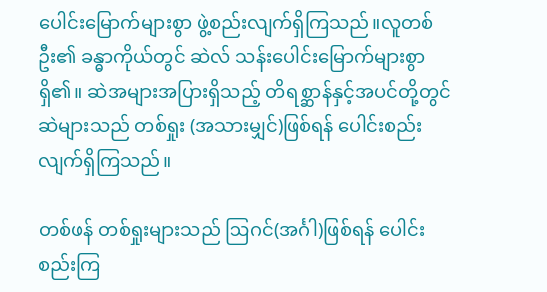ပေါင်းမြောက်များစွာ ဖွဲ့စည်းလျက်ရှိကြသည်။လူတစ်ဦး၏ ခန္ဓာကိုယ်တွင် ဆဲလ် သန်းပေါင်းမြောက်များစွာရှိ၏။ ဆဲအများအပြားရှိသည့် တိရစ္ဆာန်နှင့်အပင်တို့တွင် ဆဲများသည် တစ်ရှုး (အသားမျှင်)ဖြစ်ရန် ပေါင်းစည်းလျက်ရှိကြသည်။

တစ်ဖန် တစ်ရှုးများသည် ဩဂင်(အင်္ဂါ)ဖြစ်ရန် ပေါင်းစည်းကြ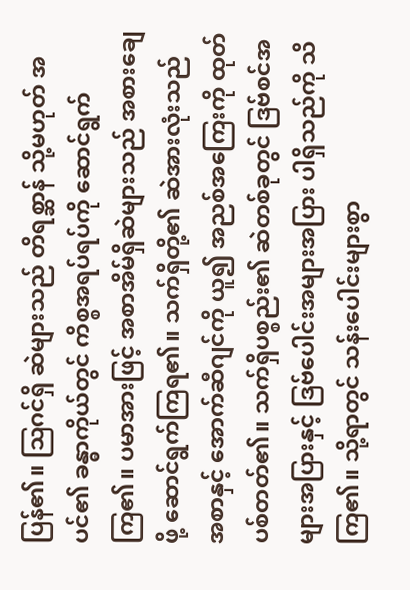ပြန်၏။ ဩဂင်ရှိ ဆဲများသည် တိရစ္ဆာန် သို့မဟုတ် အပင်၏ ခန္ဓာကိုယ်တွင် ကိစ္စအရပ်ရပ်ကို ဆောင်ရွက်ကြ၏။ ပမာအားဖြင့် အစာအိမ်ရှိဆဲများသည် အစားချေဖို့ ဆောင်ရွက်ကြရ၏။ သက်ရှိတို့၏ ဆဲအားလုံးသည် အစာနှင့် အောက်ဆီဂျင်ကို ယူ၍ အညစ်အကြေးကို ထုတ်ပစ်တတ်၏။ သက်ရှိပစ္စည်း၏ ဆဲတစ်ခုတွင် ဒြဗ်စင်အများအပြားနှင့် ဒြဗ်ပေါင်းအများအပြား ပါရှိသည်ကို သိကြ၏။ သို့ရာတွင် သန်းပေါင်းများစွာ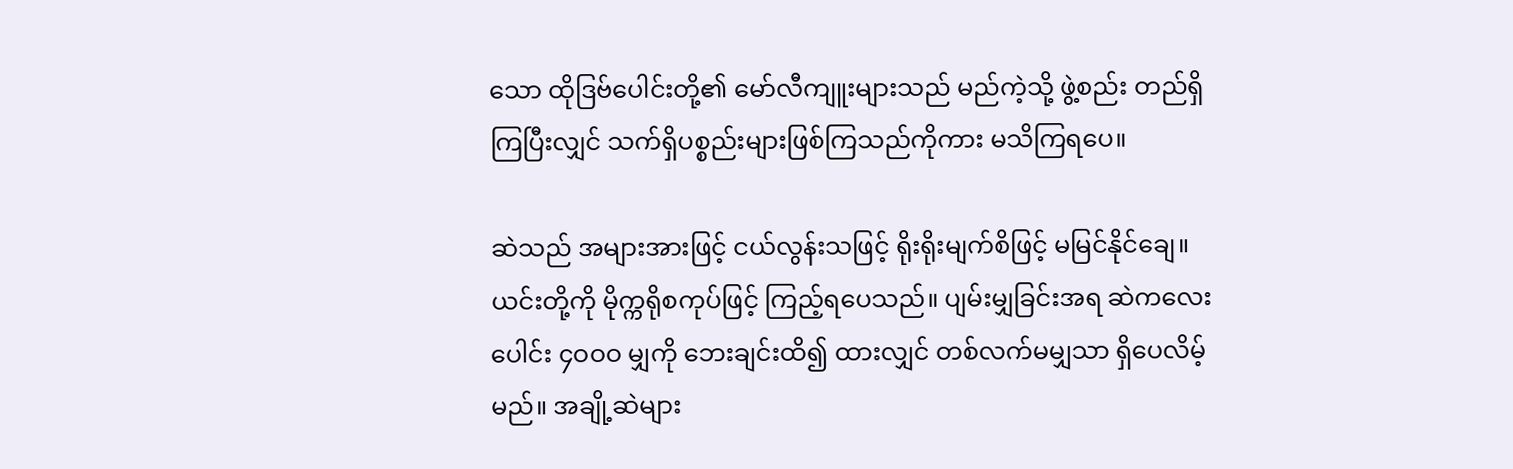သော ထိုဒြဗ်ပေါင်းတို့၏ မော်လီကျူးများသည် မည်ကဲ့သို့ ဖွဲ့စည်း တည်ရှိကြပြီးလျှင် သက်ရှိပစ္စည်းများဖြစ်ကြသည်ကိုကား မသိကြရပေ။

ဆဲသည် အများအားဖြင့် ငယ်လွန်းသဖြင့် ရိုးရိုးမျက်စိဖြင့် မမြင်နိုင်ချေ။ ယင်းတို့ကို မိုက္ကရိုစကုပ်ဖြင့် ကြည့်ရပေသည်။ ပျမ်းမျှခြင်းအရ ဆဲကလေးပေါင်း ၄ဝဝဝ မျှကို ဘေးချင်းထိ၍ ထားလျှင် တစ်လက်မမျှသာ ရှိပေလိမ့်မည်။ အချို့ဆဲများ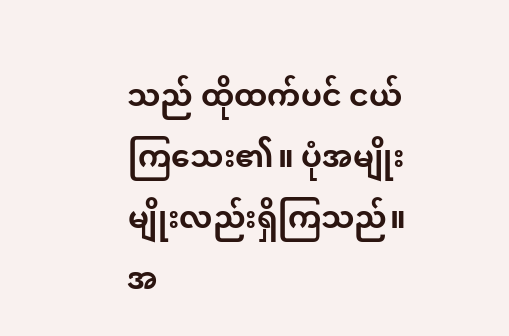သည် ထိုထက်ပင် ငယ်ကြသေး၏။ ပုံအမျိုးမျိုးလည်းရှိကြသည်။ အ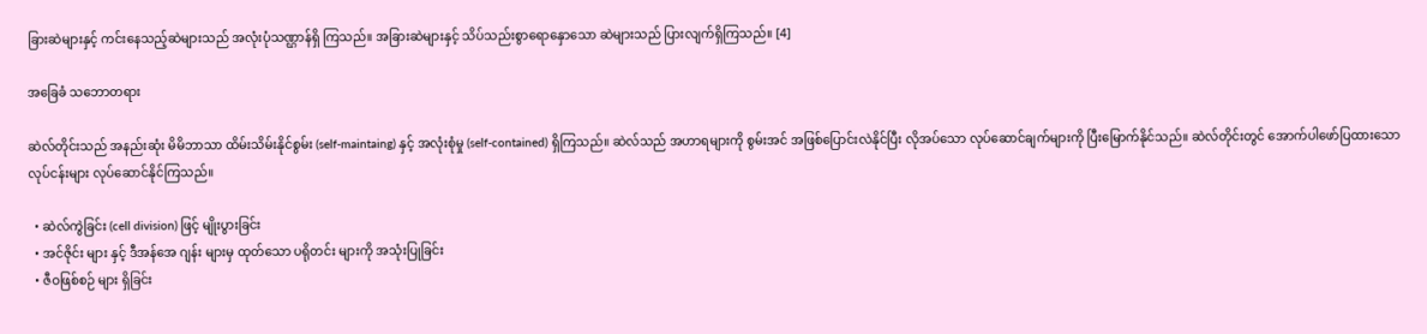ခြားဆဲများနှင့် ကင်းနေသည့်ဆဲများသည် အလုံးပုံသဏ္ဌာန်ရှိ ကြသည်။ အခြားဆဲများနှင့် သိပ်သည်းစွာရောနှောသော ဆဲများသည် ပြားလျက်ရှိကြသည်။ [4]

အခြေခံ သဘောတရား

ဆဲလ်တိုင်းသည် အနည်းဆုံး မိမိဘာသာ ထိမ်းသိမ်းနိုင်စွမ်း (self-maintaing) နှင့် အလုံးစုံမှု (self-contained) ရှိကြသည်။ ဆဲလ်သည် အဟာရများကို စွမ်းအင် အဖြစ်ပြောင်းလဲနိုင်ပြီး လိုအပ်သော လုပ်ဆောင်ချက်များကို ပြီးမြောက်နိုင်သည်။ ဆဲလ်တိုင်းတွင် အောက်ပါဖော်ပြထားသော လုပ်ငန်းများ လုပ်ဆောင်နိုင်ကြသည်။

  • ဆဲလ်ကွဲခြင်း (cell division) ဖြင့် မျိုးပွားခြင်း
  • အင်ဇိုင်း များ နှင့် ဒီအန်အေ ဂျန်း များမှ ထုတ်သော ပရိုတင်း များကို အသုံးပြုခြင်း
  • ဇီဝဖြစ်စဉ် များ ရှိခြင်း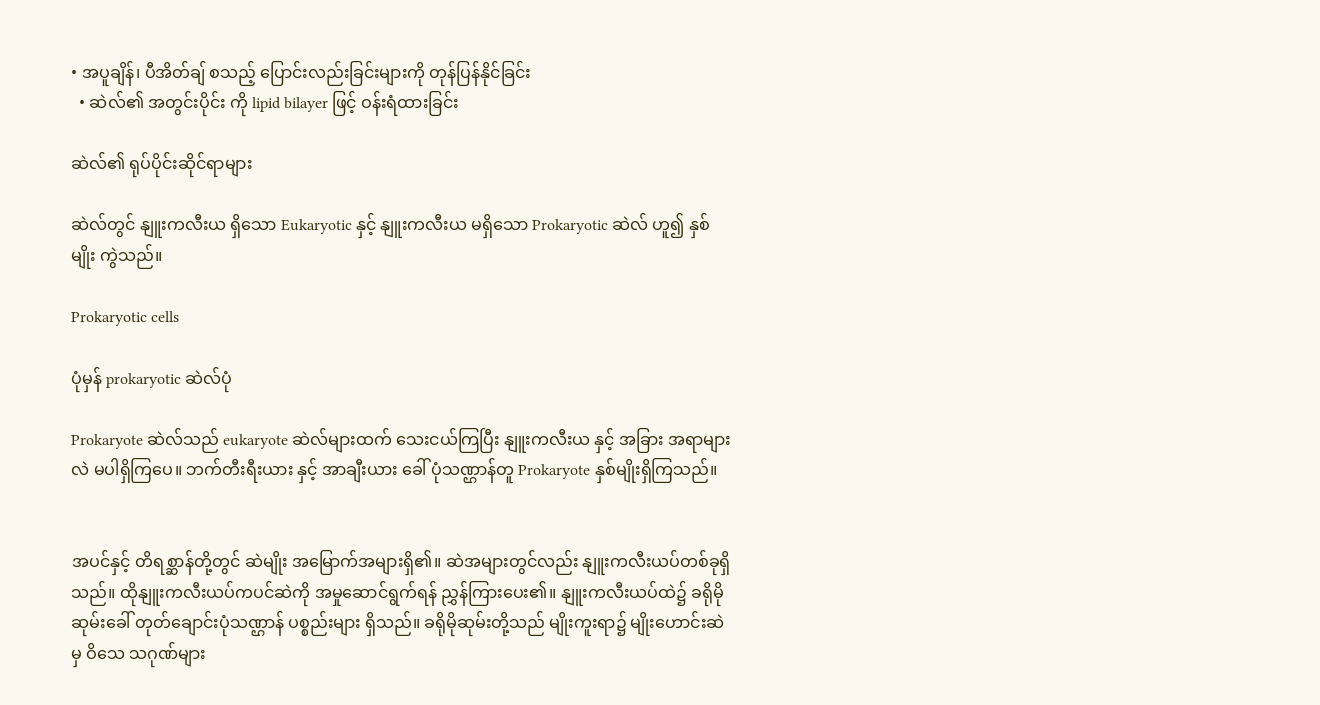• အပူချိန်၊ ပီအိတ်ချ် စသည့် ပြောင်းလည်းခြင်းများကို တုန်ပြန်နိုင်ခြင်း
  • ဆဲလ်၏ အတွင်းပိုင်း ကို lipid bilayer ဖြင့် ဝန်းရံထားခြင်း

ဆဲလ်၏ ရုပ်ပိုင်းဆိုင်ရာများ

ဆဲလ်တွင် နျူးကလီးယ ရှိသော Eukaryotic နှင့် နျူးကလီးယ မရှိသော Prokaryotic ဆဲလ် ဟူ၍ နှစ်မျိုး ကွဲသည်။

Prokaryotic cells

ပုံမှန် prokaryotic ဆဲလ်ပုံ

Prokaryote ဆဲလ်သည် eukaryote ဆဲလ်များထက် သေးငယ်ကြပြီး နျူးကလီးယ နှင့် အခြား အရာများလဲ မပါရှိကြပေ။ ဘက်တီးရီးယား နှင့် အာချီးယား ခေါ် ပုံသဏ္ဌာန်တူ Prokaryote နှစ်မျိုးရှိကြသည်။


အပင်နှင့် တိရစ္ဆာန်တို့တွင် ဆဲမျိုး အမြောက်အများရှိ၏။ ဆဲအများတွင်လည်း နျူးကလီးယပ်တစ်ခုရှိသည်။ ထိုနျူးကလီးယပ်ကပင်ဆဲကို အမှုဆောင်ရွက်ရန် ညွှန်ကြားပေး၏။ နျူးကလီးယပ်ထဲ၌ ခရိုမိုဆုမ်းခေါ် တုတ်ချောင်းပုံသဏ္ဌာန် ပစ္စည်းများ ရှိသည်။ ခရိုမိုဆုမ်းတို့သည် မျိုးကူးရာ၌ မျိုးဟောင်းဆဲမှ ဝိသေ သဂုဏ်များ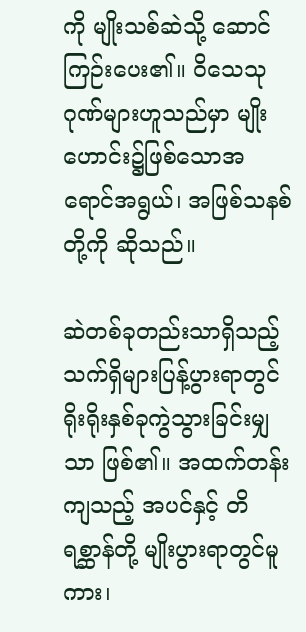ကို မျိုးသစ်ဆဲသို့ ဆောင်ကြဉ်းပေး၏။ ဝိသေသု ဂုဏ်များဟူသည်မှာ မျိုးဟောင်း၌ဖြစ်သောအရောင်အရွယ်၊ အဖြစ်သနစ်တို့ကို ဆိုသည်။

ဆဲတစ်ခုတည်းသာရှိသည့် သက်ရှိများပြန့်ပွားရာတွင် ရိုးရိုးနှစ်ခုကွဲသွားခြင်းမျှသာ ဖြစ်၏။ အထက်တန်းကျသည့် အပင်နှင့် တိရစ္ဆာန်တို့ မျိုးပွားရာတွင်မူကား၊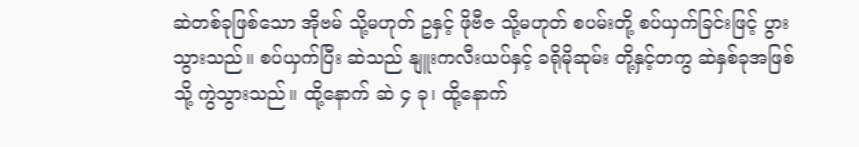ဆဲတစ်ခုဖြစ်သော အိုဗမ် သို့မဟုတ် ဥနှင့် ဖိုဗီဇ သို့မဟုတ် စပမ်းတို့ စပ်ယှက်ခြင်းဖြင့် ပွားသွားသည်။ စပ်ယှက်ပြီး ဆဲသည် နျူးကလီးယပ်နှင့် ခရိုမိုဆုမ်း တို့နှင့်တကွ ဆဲနှစ်ခုအဖြစ်သို့ ကွဲသွားသည်။ ထို့နောက် ဆဲ ၄ ခု၊ ထို့နောက်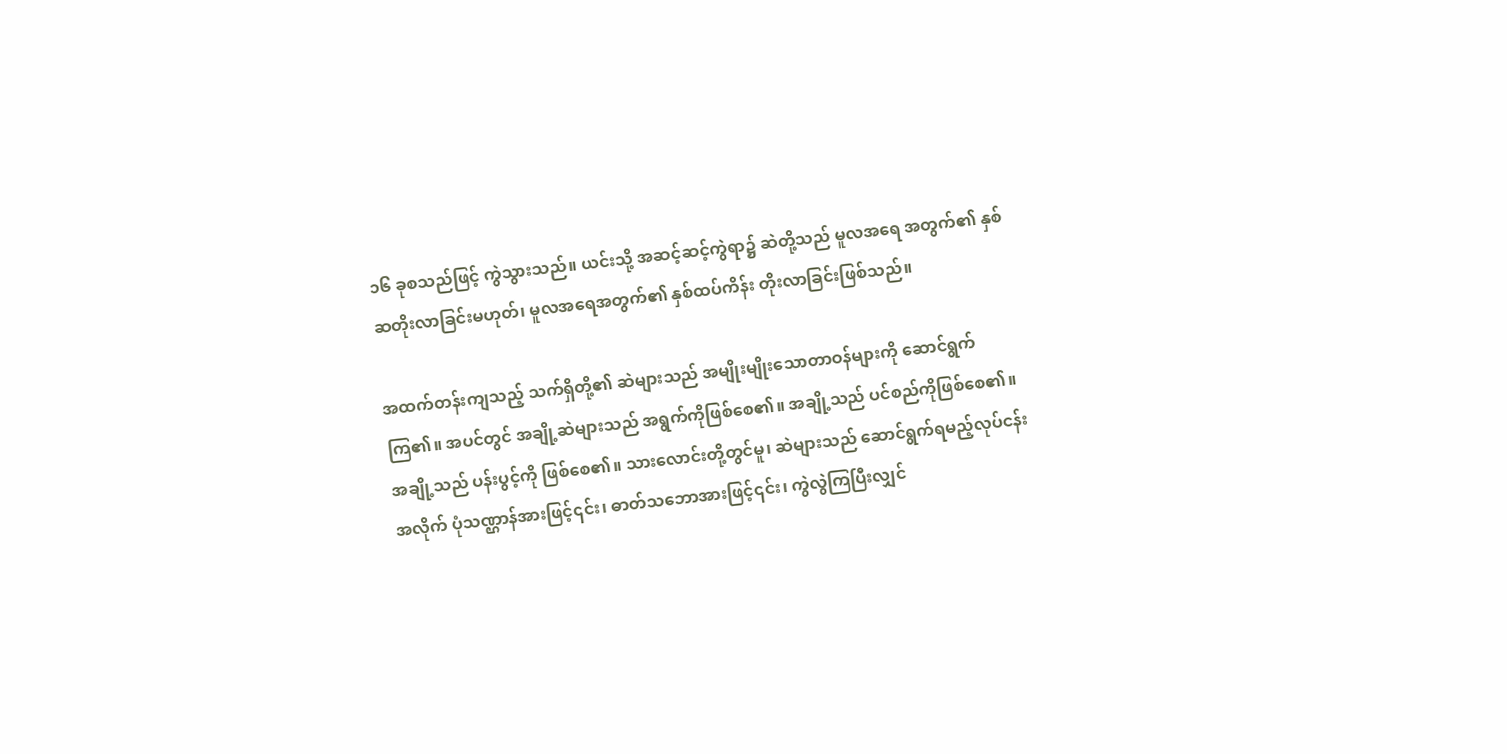၁၆ ခုစသည်ဖြင့် ကွဲသွားသည်။ ယင်းသို့ အဆင့်ဆင့်ကွဲရာ၌ ဆဲတို့သည် မူလအရေ အတွက်၏ နှစ်ဆတိုးလာခြင်းမဟုတ်၊ မူလအရေအတွက်၏ နှစ်ထပ်ကိန်း တိုးလာခြင်းဖြစ်သည်။

အထက်တန်းကျသည့် သက်ရှိတို့၏ ဆဲများသည် အမျိုးမျိုးသောတာဝန်များကို ဆောင်ရွက်ကြ၏။ အပင်တွင် အချို့ဆဲများသည် အရွက်ကိုဖြစ်စေ၏။ အချို့သည် ပင်စည်ကိုဖြစ်စေ၏။ အချို့သည် ပန်းပွင့်ကို ဖြစ်စေ၏။ သားလောင်းတို့တွင်မူ၊ ဆဲများသည် ဆောင်ရွက်ရမည့်လုပ်ငန်းအလိုက် ပုံသဏ္ဌာန်အားဖြင့်၎င်း၊ ဓာတ်သဘောအားဖြင့်၎င်း၊ ကွဲလွဲကြပြီးလျှင်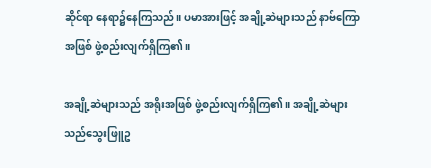ဆိုင်ရာ နေရာ၌နေကြသည်။ ပမာအားဖြင့် အချို့ဆဲများသည် နာဗ်ကြောအဖြစ် ဖွဲ့စည်းလျက်ရှိကြ၏။

အချို့ဆဲများသည် အရိုးအဖြစ် ဖွဲ့စည်းလျက်ရှိကြ၏။ အချို့ဆဲများသည်သွေးဖြူဥ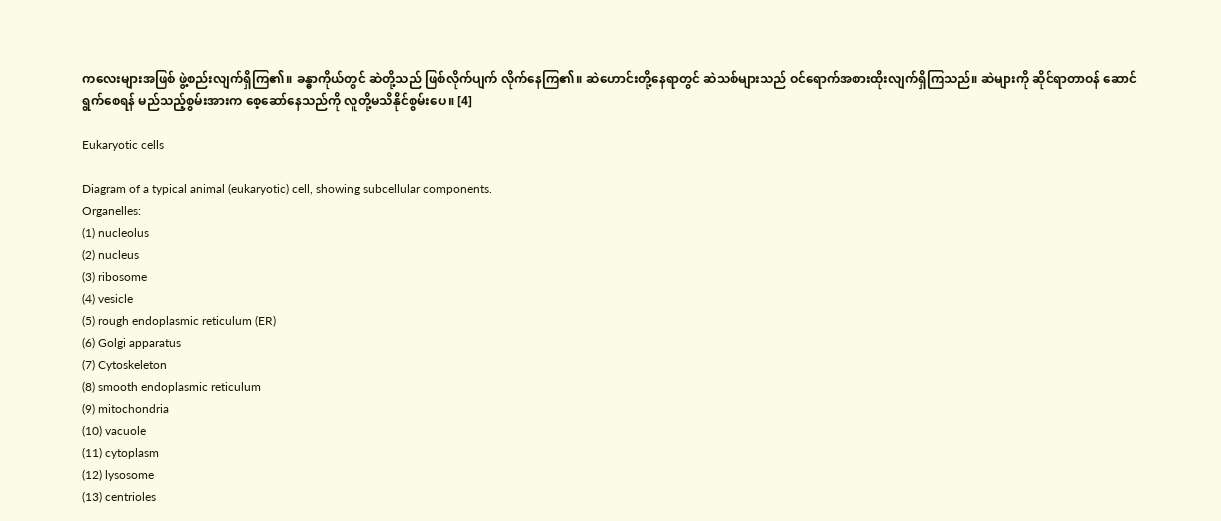ကလေးများအဖြစ် ဖွဲ့စည်းလျက်ရှိကြ၏။ ခန္ဓာကိုယ်တွင် ဆဲတို့သည် ဖြစ်လိုက်ပျက် လိုက်နေကြ၏။ ဆဲဟောင်းတို့နေရာတွင် ဆဲသစ်များသည် ဝင်ရောက်အစားထိုးလျက်ရှိကြသည်။ ဆဲများကို ဆိုင်ရာတာဝန် ဆောင်ရွက်စေရန် မည်သည့်စွမ်းအားက စေ့ဆော်နေသည်ကို လူတို့မသိနိုင်စွမ်းပေ။ [4]

Eukaryotic cells

Diagram of a typical animal (eukaryotic) cell, showing subcellular components.
Organelles:
(1) nucleolus
(2) nucleus
(3) ribosome
(4) vesicle
(5) rough endoplasmic reticulum (ER)
(6) Golgi apparatus
(7) Cytoskeleton
(8) smooth endoplasmic reticulum
(9) mitochondria
(10) vacuole
(11) cytoplasm
(12) lysosome
(13) centrioles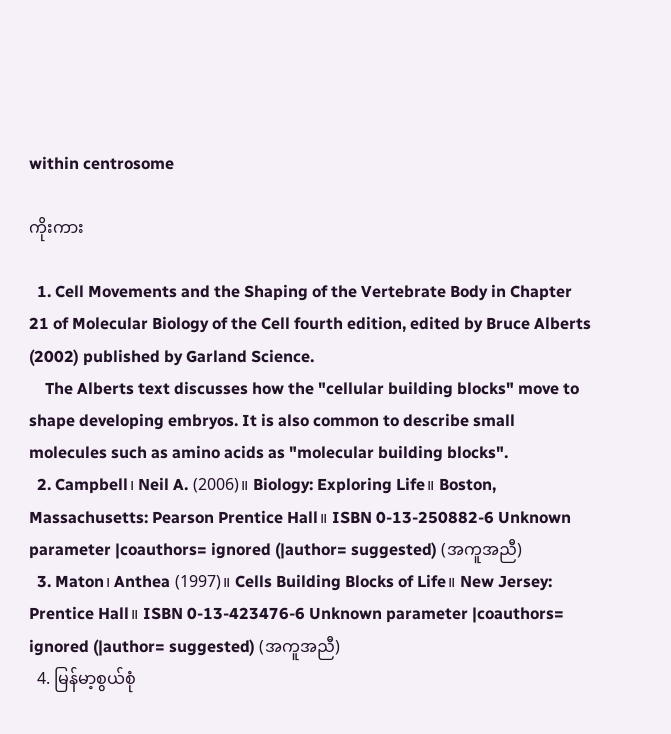within centrosome

ကိုးကား

  1. Cell Movements and the Shaping of the Vertebrate Body in Chapter 21 of Molecular Biology of the Cell fourth edition, edited by Bruce Alberts (2002) published by Garland Science.
    The Alberts text discusses how the "cellular building blocks" move to shape developing embryos. It is also common to describe small molecules such as amino acids as "molecular building blocks".
  2. Campbell၊ Neil A. (2006)။ Biology: Exploring Life။ Boston, Massachusetts: Pearson Prentice Hall။ ISBN 0-13-250882-6 Unknown parameter |coauthors= ignored (|author= suggested) (အကူအညီ)
  3. Maton၊ Anthea (1997)။ Cells Building Blocks of Life။ New Jersey: Prentice Hall။ ISBN 0-13-423476-6 Unknown parameter |coauthors= ignored (|author= suggested) (အကူအညီ)
  4. မြန်မာ့စွယ်စုံ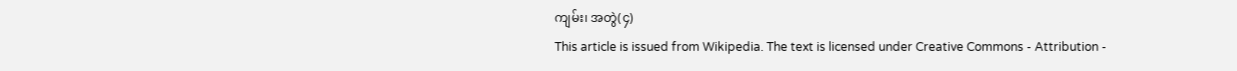ကျမ်း၊ အတွဲ(၄)
This article is issued from Wikipedia. The text is licensed under Creative Commons - Attribution -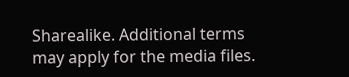Sharealike. Additional terms may apply for the media files.